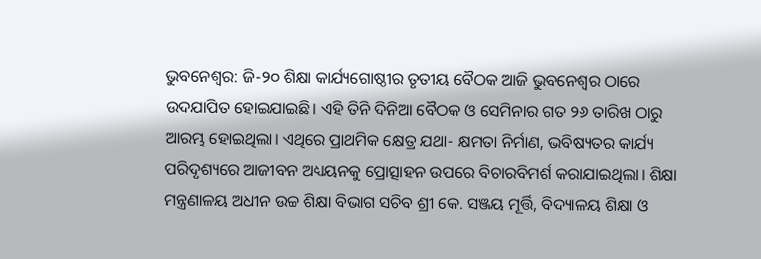ଭୁବନେଶ୍ବର: ଜି-୨୦ ଶିକ୍ଷା କାର୍ଯ୍ୟଗୋଷ୍ଠୀର ତୃତୀୟ ବୈଠକ ଆଜି ଭୁବନେଶ୍ଵର ଠାରେ ଉଦଯାପିତ ହୋଇଯାଇଛି। ଏହି ତିନି ଦିନିଆ ବୈଠକ ଓ ସେମିନାର ଗତ ୨୬ ତାରିଖ ଠାରୁ ଆରମ୍ଭ ହୋଇଥିଲା। ଏଥିରେ ପ୍ରାଥମିକ କ୍ଷେତ୍ର ଯଥା- କ୍ଷମତା ନିର୍ମାଣ, ଭବିଷ୍ୟତର କାର୍ଯ୍ୟ ପରିଦୃଶ୍ୟରେ ଆଜୀବନ ଅଧ୍ୟୟନକୁ ପ୍ରୋତ୍ସାହନ ଉପରେ ବିଚାରବିମର୍ଶ କରାଯାଇଥିଲା। ଶିକ୍ଷା ମନ୍ତ୍ରଣାଳୟ ଅଧୀନ ଉଚ୍ଚ ଶିକ୍ଷା ବିଭାଗ ସଚିବ ଶ୍ରୀ କେ. ସଞ୍ଜୟ ମୂର୍ତ୍ତି, ବିଦ୍ୟାଳୟ ଶିକ୍ଷା ଓ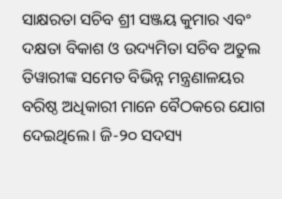ସାକ୍ଷରତା ସଚିବ ଶ୍ରୀ ସଞ୍ଜୟ କୁମାର ଏବଂ ଦକ୍ଷତା ବିକାଶ ଓ ଉଦ୍ୟମିତା ସଚିବ ଅତୁଲ ତିୱାରୀଙ୍କ ସମେତ ବିଭିନ୍ନ ମନ୍ତ୍ରଣାଳୟର ବରିଷ୍ଠ ଅଧିକାରୀ ମାନେ ବୈଠକରେ ଯୋଗ ଦେଇଥିଲେ। ଜି-୨୦ ସଦସ୍ୟ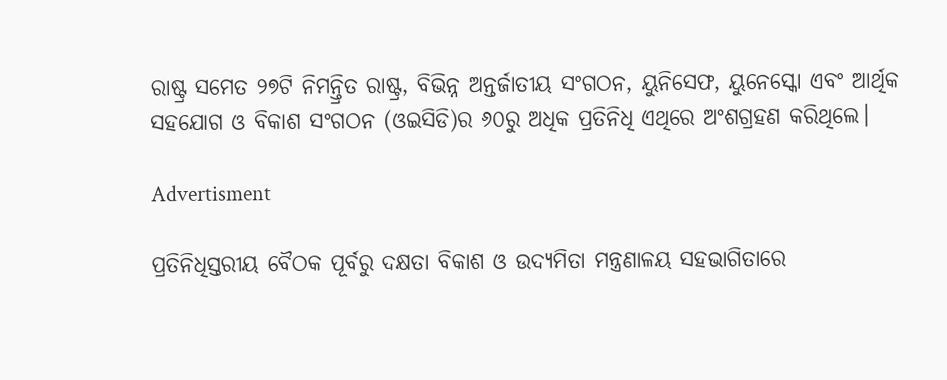ରାଷ୍ଟ୍ର ସମେତ ୨୭ଟି ନିମନ୍ତ୍ରିତ ରାଷ୍ଟ୍ର, ବିଭିନ୍ନ ଅନ୍ତର୍ଜାତୀୟ ସଂଗଠନ, ୟୁନିସେଫ, ୟୁନେସ୍କୋ ଏବଂ ଆର୍ଥିକ ସହଯୋଗ ଓ ବିକାଶ ସଂଗଠନ (ଓଇସିଡି)ର ୬୦ରୁ ଅଧିକ ପ୍ରତିନିଧି ଏଥିରେ ଅଂଶଗ୍ରହଣ କରିଥିଲେ।

Advertisment

ପ୍ରତିନିଧିସ୍ତରୀୟ ବୈଠକ ପୂର୍ବରୁ ଦକ୍ଷତା ବିକାଶ ଓ ଉଦ୍ୟମିତା ମନ୍ତ୍ରଣାଳୟ ସହଭାଗିତାରେ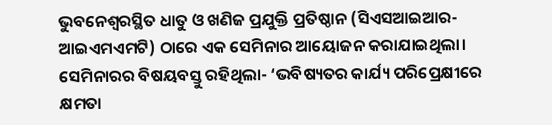ଭୁବନେଶ୍ୱରସ୍ଥିତ ଧାତୁ ଓ ଖଣିଜ ପ୍ରଯୁକ୍ତି ପ୍ରତିଷ୍ଠାନ (ସିଏସଆଇଆର- ଆଇଏମଏମଟି) ଠାରେ ଏକ ସେମିନାର ଆୟୋଜନ କରାଯାଇଥିଲା। ସେମିନାରର ବିଷୟବସ୍ତୁ ରହିଥିଲା- ‘ଭବିଷ୍ୟତର କାର୍ଯ୍ୟ ପରିପ୍ରେକ୍ଷୀରେ କ୍ଷମତା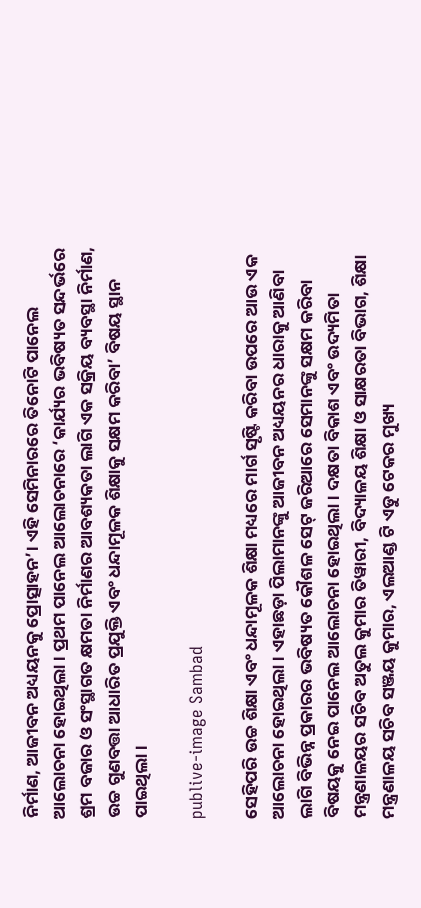ନିର୍ମାଣ, ଆଜୀବନ ଅଧ୍ୟୟନକୁ ପ୍ରୋତ୍ସାହନ’। ଏହି ସେମିନାରରେ ତିନୋଟି ପାନେଲ ଆଲୋଚନା ହୋଇଥିଲା। ପ୍ରଥମ ପାନେଲ ଆଲୋଚନାରେ ‘କାର୍ଯ୍ୟର ଭବିଷ୍ୟତ ସନ୍ଦର୍ଭରେ ଶ୍ରମ ବଜାର ଓ ସଂସ୍ଥାଗତ କ୍ଷମତା ନିର୍ମାଣର ଆବଶ୍ୟକତା ଲାଗି ଏକ ସକ୍ରିୟ ବ୍ୟବସ୍ଥା ନିର୍ମାଣ, ଉଚ୍ଚ ଗୁଣବତ୍ତା ଆଧାରିତ ପ୍ରଯୁକ୍ତି ଏବଂ ଧନ୍ଦାମୂଳକ ଶିକ୍ଷାକୁ ସକ୍ଷମ କରିବା’ ବିଷୟ ସ୍ଥାନ ପାଇଥିଲା।

publive-image Sambad

ସେହିପରି ଉଚ୍ଚ ଶିକ୍ଷା ଏବଂ ଧନ୍ଦାମୂଳକ ଶିକ୍ଷା ମଧ୍ୟରେ ମାର୍ଗ ସୃଷ୍ଟି କରିବା ଉପରେ ଆଉ ଏକ ଆଲୋଚନା ହୋଇଥିଲା। ଏହାଛଡ଼ା ପିଲାମାନଙ୍କୁ ଆଜୀବନ ଅଧ୍ୟୟନର ଧାରାକୁ ଆଣିବା ଲାଗି ବିଭିନ୍ନ ପ୍ରକାରର ଭବିଷ୍ୟତ କୌଶଳ ସେଟ୍‌ ଜରିଆରେ ସେମାନଙ୍କୁ ସକ୍ଷମ କରିବା ବିଷୟକୁ ନେଇ ପାନେଲ ଆଲୋଚନା ହୋଇଥିଲା। ଦକ୍ଷତା ବିକାଶ ଏବଂ ଉଦ୍ୟମିତା ମନ୍ତ୍ରଣାଳୟର ସଚିବ ଅତୁଲ କୁମାର ତିୱାରୀ, ବିଦ୍ୟାଳୟ ଶିକ୍ଷା ଓ ସାକ୍ଷରତା ବିଭାଗ, ଶିକ୍ଷା ମନ୍ତ୍ରଣାଳୟ ସଚିବ ସଞ୍ଜୟ କୁମାର, ଏଲଆଣ୍ଡ ଟି ଏଡୁ ଟେକର ମୁଖ୍ୟ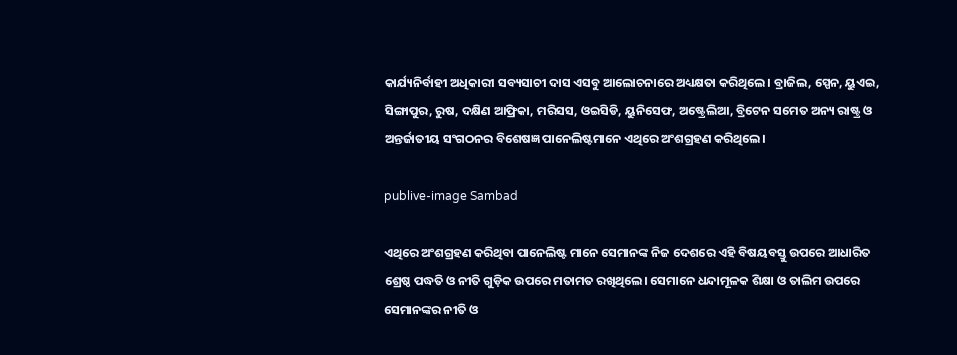କାର୍ଯ୍ୟନିର୍ବାହୀ ଅଧିକାରୀ ସବ୍ୟସାଚୀ ଦାସ ଏସବୁ ଆଲୋଚନାରେ ଅଧ୍ୟକ୍ଷତା କରିଥିଲେ। ବ୍ରାଜିଲ, ସ୍ପେନ, ୟୁଏଇ, ସିଙ୍ଗାପୁର, ରୁଷ, ଦକ୍ଷିଣ ଆଫ୍ରିକା, ମରିସସ, ଓଇସିଡି, ୟୁନିସେଫ, ଅଷ୍ଟ୍ରେଲିଆ, ବ୍ରିଟେନ ସମେତ ଅନ୍ୟ ରାଷ୍ଟ୍ର ଓ ଅନ୍ତର୍ଜାତୀୟ ସଂଗଠନର ବିଶେଷଜ୍ଞ ପାନେଲିଷ୍ଟମାନେ ଏଥିରେ ଅଂଶଗ୍ରହଣ କରିଥିଲେ।

publive-image Sambad

ଏଥିରେ ଅଂଶଗ୍ରହଣ କରିଥିବା ପାନେଲିଷ୍ଟ ମାନେ ସେମାନଙ୍କ ନିଜ ଦେଶରେ ଏହି ବିଷୟବସ୍ତୁ ଉପରେ ଆଧାରିତ ଶ୍ରେଷ୍ଠ ପଦ୍ଧତି ଓ ନୀତି ଗୁଡ଼ିକ ଉପରେ ମତାମତ ରଖିଥିଲେ। ସେମାନେ ଧନ୍ଦାମୂଳକ ଶିକ୍ଷା ଓ ତାଲିମ ଉପରେ ସେମାନଙ୍କର ନୀତି ଓ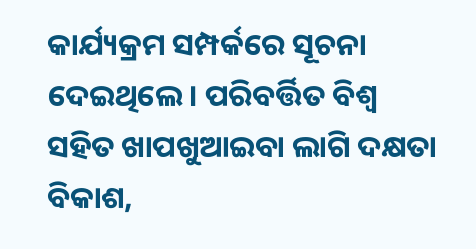କାର୍ଯ୍ୟକ୍ରମ ସମ୍ପର୍କରେ ସୂଚନା ଦେଇଥିଲେ। ପରିବର୍ତ୍ତିତ ବିଶ୍ଵ ସହିତ ଖାପଖୁଆଇବା ଲାଗି ଦକ୍ଷତା ବିକାଶ,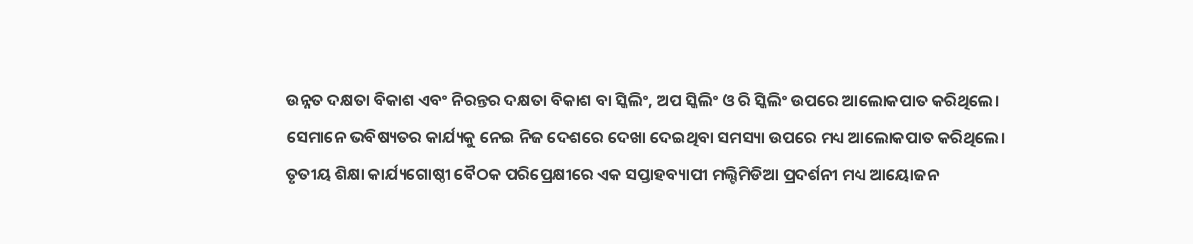ଉନ୍ନତ ଦକ୍ଷତା ବିକାଶ ଏବଂ ନିରନ୍ତର ଦକ୍ଷତା ବିକାଶ ବା ସ୍କିଲିଂ, ଅପ ସ୍କିଲିଂ ଓ ରି ସ୍କିଲିଂ ଉପରେ ଆଲୋକପାତ କରିଥିଲେ। ସେମାନେ ଭବିଷ୍ୟତର କାର୍ଯ୍ୟକୁ ନେଇ ନିଜ ଦେଶରେ ଦେଖା ଦେଇଥିବା ସମସ୍ୟା ଉପରେ ମଧ୍ୟ ଆଲୋକପାତ କରିଥିଲେ। ତୃତୀୟ ଶିକ୍ଷା କାର୍ଯ୍ୟଗୋଷ୍ଠୀ ବୈଠକ ପରିପ୍ରେକ୍ଷୀରେ ଏକ ସପ୍ତାହବ୍ୟାପୀ ମଲ୍ଟିମିଡିଆ ପ୍ରଦର୍ଶନୀ ମଧ୍ୟ ଆୟୋଜନ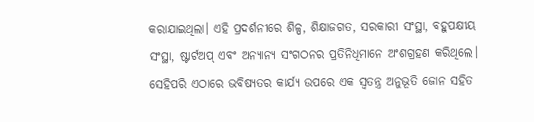କରାଯାଇଥିଲା। ଏହି ପ୍ରଦର୍ଶନୀରେ ଶିଳ୍ପ, ଶିକ୍ଷାଜଗତ, ସରକାରୀ ସଂସ୍ଥା, ବହୁପକ୍ଷୀୟ ସଂସ୍ଥା, ଷ୍ଟାର୍ଟଅପ୍‌ ଏବଂ ଅନ୍ୟାନ୍ୟ ସଂଗଠନର ପ୍ରତିନିଧିମାନେ ଅଂଶଗ୍ରହଣ କରିଥିଲେ। ସେହିପରି ଏଠାରେ ଭବିଷ୍ୟତର କାର୍ଯ୍ୟ ଉପରେ ଏକ ସ୍ୱତନ୍ତ୍ର ଅନୁଭୂତି ଜୋନ ସହିତ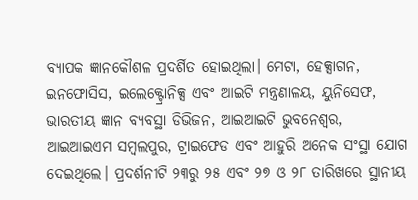ବ୍ୟାପକ ଜ୍ଞାନକୌଶଳ ପ୍ରଦର୍ଶିତ ହୋଇଥିଲା। ମେଟା, ହେକ୍ସାଗନ, ଇନଫୋସିସ, ଇଲେକ୍ଟ୍ରୋନିକ୍ସ ଏବଂ ଆଇଟି ମନ୍ତ୍ରଣାଳୟ, ୟୁନିସେଫ, ଭାରତୀୟ ଜ୍ଞାନ ବ୍ୟବସ୍ଥା ଡିଭିଜନ, ଆଇଆଇଟି ଭୁବନେଶ୍ୱର, ଆଇଆଇଏମ ସମ୍ବଲପୁର, ଟ୍ରାଇଫେଡ ଏବଂ ଆହୁରି ଅନେକ ସଂସ୍ଥା ଯୋଗ ଦେଇଥିଲେ। ପ୍ରଦର୍ଶନୀଟି ୨୩ରୁ ୨୫ ଏବଂ ୨୭ ଓ ୨୮ ତାରିଖରେ ସ୍ଥାନୀୟ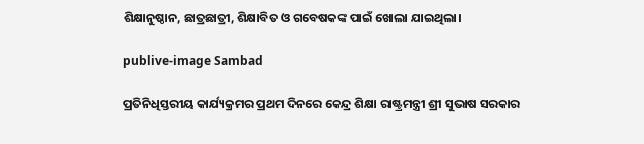ଶିକ୍ଷାନୁଷ୍ଠାନ, ଛାତ୍ରଛାତ୍ରୀ, ଶିକ୍ଷାବିତ ଓ ଗବେଷକଙ୍କ ପାଇଁ ଖୋଲା ଯାଇଥିଲା।

publive-image Sambad

ପ୍ରତିନିଧିସ୍ତରୀୟ କାର୍ଯ୍ୟକ୍ରମର ପ୍ରଥମ ଦିନରେ କେନ୍ଦ୍ର ଶିକ୍ଷା ରାଷ୍ଟ୍ରମନ୍ତ୍ରୀ ଶ୍ରୀ ସୁଭାଷ ସରକାର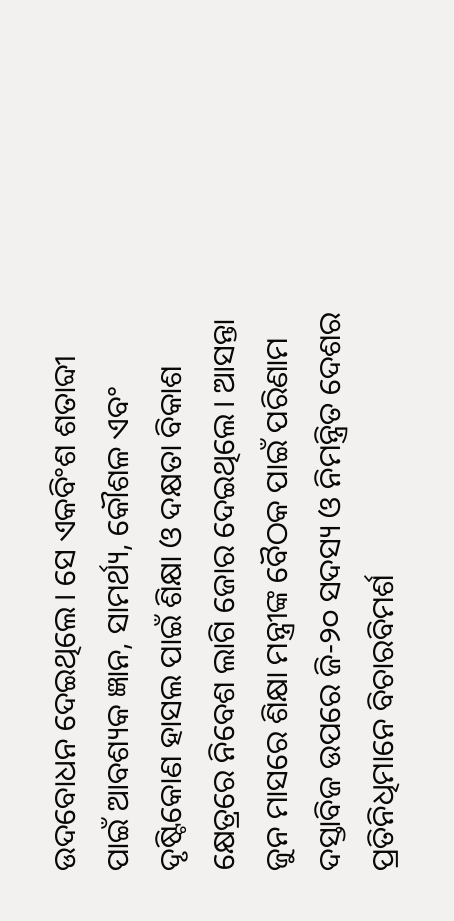ଉଦବୋଧନ ଦେଇଥିଲେ। ସେ ଏକବିଂଶ ଶତାବ୍ଦୀ ପାଇଁ ଆବଶ୍ୟକ ଜ୍ଞାନ, ସାମର୍ଥ୍ୟ, କୌଶଳ ଏବଂ ଦୃଷ୍ଟିକୋଣ ହାସଲ ପାଇଁ ଶିକ୍ଷା ଓ ଦକ୍ଷତା ବିକାଶ କ୍ଷେତ୍ରରେ ନିବେଶ ଲାଗି ଜୋର ଦେଇଥିଲେ। ଆସନ୍ତା ଜୁନ ମାସରେ ଶିକ୍ଷା ମନ୍ତ୍ରୀଙ୍କ ବୈଠକ ପାଇଁ ପରିଣାମ ଦସ୍ତାବିଜ ଉପରେ ଜି-୨୦ ସଦସ୍ୟ ଓ ନିମନ୍ତ୍ରିତ ଦେଶର ପ୍ରତିନିଧିମାନେ ବିଚାରବିମର୍ଶ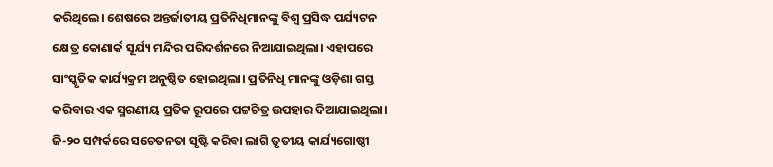କରିଥିଲେ। ଶେଷରେ ଅନ୍ତର୍ଜାତୀୟ ପ୍ରତିନିଧିମାନଙ୍କୁ ବିଶ୍ଵ ପ୍ରସିଦ୍ଧ ପର୍ଯ୍ୟଟନ କ୍ଷେତ୍ର କୋଣାର୍କ ସୂର୍ଯ୍ୟ ମନ୍ଦିର ପରିଦର୍ଶନରେ ନିଆଯାଇଥିଲା। ଏହାପରେ ସାଂସ୍କୃତିକ କାର୍ଯ୍ୟକ୍ରମ ଅନୁଷ୍ଠିତ ହୋଇଥିଲା। ପ୍ରତିନିଧି ମାନଙ୍କୁ ଓଡ଼ିଶା ଗସ୍ତ କରିବାର ଏକ ସ୍ମରଣୀୟ ପ୍ରତିକ ରୂପରେ ପଟ୍ଟଚିତ୍ର ଉପହାର ଦିଆଯାଇଥିଲା। ଜି-୨୦ ସମ୍ପର୍କରେ ସଚେତନତା ସୃଷ୍ଟି କରିବା ଲାଗି ତୃତୀୟ କାର୍ଯ୍ୟଗୋଷ୍ଠୀ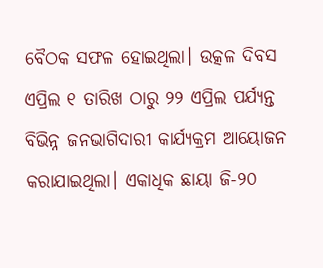ବୈଠକ ସଫଳ ହୋଇଥିଲା। ଉତ୍କଳ ଦିବସ ଏପ୍ରିଲ ୧ ତାରିଖ ଠାରୁ ୨୨ ଏପ୍ରିଲ ପର୍ଯ୍ୟନ୍ତ ବିଭିନ୍ନ ଜନଭାଗିଦାରୀ କାର୍ଯ୍ୟକ୍ରମ ଆୟୋଜନ କରାଯାଇଥିଲା। ଏକାଧିକ ଛାୟା ଜି-୨୦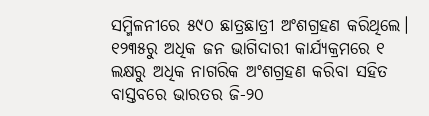ସମ୍ମିଳନୀରେ ୫୯୦ ଛାତ୍ରଛାତ୍ରୀ ଅଂଶଗ୍ରହଣ କରିଥିଲେ। ୧୨୩୫ରୁ ଅଧିକ ଜନ ଭାଗିଦାରୀ କାର୍ଯ୍ୟକ୍ରମରେ ୧ ଲକ୍ଷରୁ ଅଧିକ ନାଗରିକ ଅଂଶଗ୍ରହଣ କରିବା ସହିତ ବାସ୍ତବରେ ଭାରତର ଜି-୨୦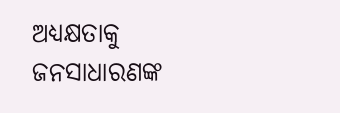ଅଧ୍ୟକ୍ଷତାକୁ ଜନସାଧାରଣଙ୍କ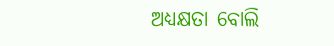ଅଧ୍ୟକ୍ଷତା ବୋଲି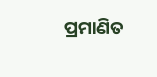ପ୍ରମାଣିତ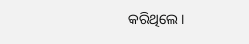କରିଥିଲେ।